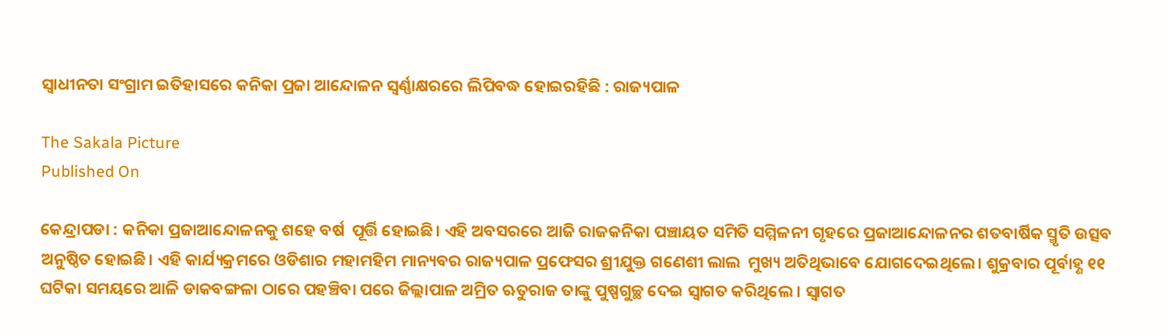ସ୍ବାଧୀନତା ସଂଗ୍ରାମ ଇତିହାସରେ କନିକା ପ୍ରଜା ଆନ୍ଦୋଳନ ସ୍ୱର୍ଣ୍ଣାକ୍ଷରରେ ଲିପିବଦ୍ଧ ହୋଇରହିଛି : ରାଜ୍ୟପାଳ

The Sakala Picture
Published On

କେନ୍ଦ୍ରାପଡା : କନିକା ପ୍ରଜାଆନ୍ଦୋଳନକୁ ଶହେ ବର୍ଷ  ପୂର୍ତ୍ତି ହୋଇଛି। ଏହି ଅବସରରେ ଆଜି ରାଜକନିକା ପଞ୍ଚାୟତ ସମିତି ସମ୍ମିଳନୀ ଗୃହରେ ପ୍ରଜାଆନ୍ଦୋଳନର ଶତବାର୍ଷିକ ସ୍ମୃତି ଉତ୍ସବ ଅନୁଷ୍ଠିତ ହୋଇଛି। ଏହି କାର୍ଯ୍ୟକ୍ରମରେ ଓଡିଶାର ମହାମହିମ ମାନ୍ୟବର ରାଜ୍ୟପାଳ ପ୍ରଫେସର ଶ୍ରୀଯୁକ୍ତ ଗଣେଶୀ ଲାଲ  ମୁଖ୍ୟ ଅତିଥିଭାବେ ଯୋଗଦେଇଥିଲେ। ଶୁକ୍ରବାର ପୂର୍ବାହ୍ଣ ୧୧ ଘଟିକା ସମୟରେ ଆଳି ଡାକବଙ୍ଗଳା ଠାରେ ପହଞ୍ଚିବା ପରେ ଜିଲ୍ଲାପାଳ ଅମ୍ରିତ ଋତୁରାଜ ତାଙ୍କୁ ପୁଷ୍ପଗୁଚ୍ଛ ଦେଇ ସ୍ବାଗତ କରିଥିଲେ । ସ୍ବାଗତ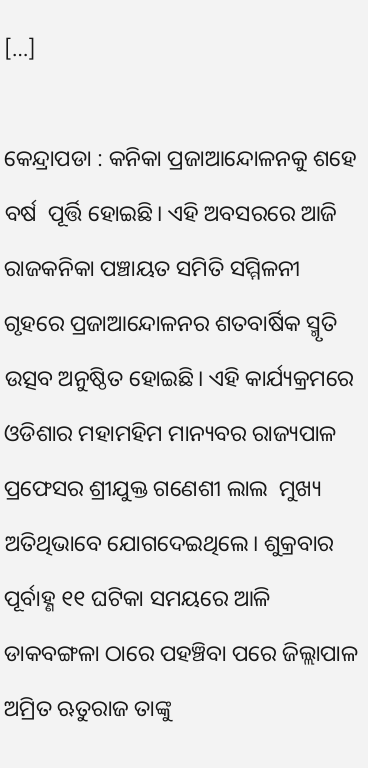[…]

କେନ୍ଦ୍ରାପଡା : କନିକା ପ୍ରଜାଆନ୍ଦୋଳନକୁ ଶହେ ବର୍ଷ  ପୂର୍ତ୍ତି ହୋଇଛି। ଏହି ଅବସରରେ ଆଜି ରାଜକନିକା ପଞ୍ଚାୟତ ସମିତି ସମ୍ମିଳନୀ ଗୃହରେ ପ୍ରଜାଆନ୍ଦୋଳନର ଶତବାର୍ଷିକ ସ୍ମୃତି ଉତ୍ସବ ଅନୁଷ୍ଠିତ ହୋଇଛି। ଏହି କାର୍ଯ୍ୟକ୍ରମରେ ଓଡିଶାର ମହାମହିମ ମାନ୍ୟବର ରାଜ୍ୟପାଳ ପ୍ରଫେସର ଶ୍ରୀଯୁକ୍ତ ଗଣେଶୀ ଲାଲ  ମୁଖ୍ୟ ଅତିଥିଭାବେ ଯୋଗଦେଇଥିଲେ। ଶୁକ୍ରବାର ପୂର୍ବାହ୍ଣ ୧୧ ଘଟିକା ସମୟରେ ଆଳି ଡାକବଙ୍ଗଳା ଠାରେ ପହଞ୍ଚିବା ପରେ ଜିଲ୍ଲାପାଳ ଅମ୍ରିତ ଋତୁରାଜ ତାଙ୍କୁ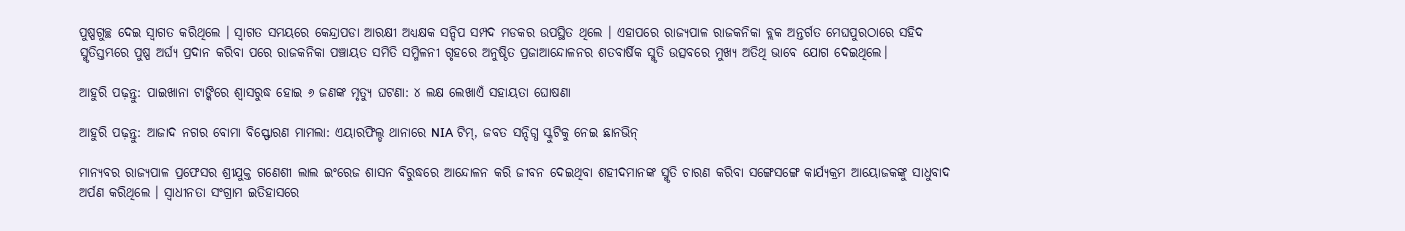ପୁଷ୍ପଗୁଚ୍ଛ ଦେଇ ସ୍ବାଗତ କରିଥିଲେ । ସ୍ବାଗତ ସମୟରେ କେନ୍ଦ୍ରାପଡା ଆରକ୍ଷୀ ଅଧ୍ୟକ୍ଷକ ସନ୍ଦିପ ସମ୍ପଦ ମଡକର ଉପସ୍ଥିତ ଥିଲେ । ଏହାପରେ ରାଜ୍ୟପାଳ ରାଜକନିକା ବ୍ଲକ ଅନ୍ତର୍ଗତ ମେଘପୁରଠାରେ ସହିଦ ସ୍ମୃତିସ୍ତମ୍ଭରେ ପୁଷ୍ପ ଅର୍ଘ୍ୟ ପ୍ରଦାନ କରିବା ପରେ ରାଜକନିକା ପଞ୍ଚାୟତ ସମିତି ସମ୍ମିଳନୀ ଗୃହରେ ଅନୁଷ୍ଠିତ ପ୍ରଜାଆନ୍ଦୋଳନର ଶତବାର୍ଷିକ ସ୍ମୃତି ଉତ୍ସବରେ ମୁଖ୍ୟ ଅତିଥି ଭାବେ ଯୋଗ ଦେଇଥିଲେ।

ଆହୁରି ପଢ଼ନ୍ତୁ: ପାଇଖାନା ଟାଙ୍କିରେ ଶ୍ୱାସରୁଦ୍ଧ ହୋଇ ୬ ଜଣଙ୍କ ମୃତ୍ୟୁ ଘଟଣା: ୪ ଲକ୍ଷ ଲେଖାଏଁ ସହାୟତା ଘୋଷଣା

ଆହୁରି ପଢ଼ନ୍ତୁ: ଆଜାଦ ନଗର ବୋମା ବିସ୍ଫୋରଣ ମାମଲା: ଏୟାରଫିଲ୍ଡ ଥାନାରେ NIA ଟିମ୍, ଜବତ ସନ୍ଦିଗ୍ଧ ସ୍କୁଟିକୁ ନେଇ ଛାନଭିନ୍

ମାନ୍ୟବର ରାଜ୍ୟପାଳ ପ୍ରଫେସର ଶ୍ରୀଯୁକ୍ତ ଗଣେଶୀ ଲାଲ ଇଂରେଜ ଶାସନ ବିରୁଦ୍ଧରେ ଆନ୍ଦୋଳନ କରି ଜୀବନ ଦେଇଥିବା ଶହୀଦମାନଙ୍କ ସ୍ମୃତି ଚାରଣ କରିବା ସଙ୍ଗେସଙ୍ଗେ କାର୍ଯ୍ୟକ୍ରମ ଆୟୋଜକଙ୍କୁ ସାଧୁବାଦ ଅର୍ପଣ କରିଥିଲେ । ସ୍ବାଧୀନତା ସଂଗ୍ରାମ ଇତିହାସରେ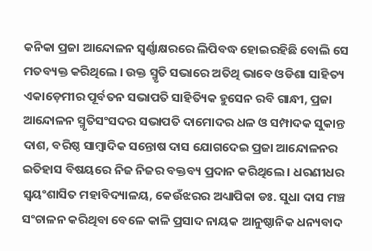କନିକା ପ୍ରଜା ଆନ୍ଦୋଳନ ସ୍ୱର୍ଣ୍ଣାକ୍ଷରରେ ଲିପିବଦ୍ଧ ହୋଇରହିଛି ବୋଲି ସେ ମତବ୍ୟକ୍ତ କରିଥିଲେ । ଉକ୍ତ ସ୍ମୃତି ସଭାରେ ଅତିଥି ଭାବେ ଓଡିଶା ସାହିତ୍ୟ ଏକାଡ଼େମୀର ପୂର୍ବତନ ସଭାପତି ସାହିତ୍ୟିକ ହୁସେନ ରବି ଗାନ୍ଧୀ, ପ୍ରଜା ଆନ୍ଦୋଳନ ସ୍ମୃତିସଂସଦର ସଭାପତି ଦାମୋଦର ଧଳ ଓ ସମ୍ପାଦକ ସୁକାନ୍ତ ଦାଶ, ବରିଷ୍ଠ ସାମ୍ବାଦିକ ସନ୍ତୋଷ ଦାସ ଯୋଗଦେଇ ପ୍ରଜା ଆନ୍ଦୋଳନର ଇତିହାସ ବିଷୟରେ ନିଜ ନିଜର ବକ୍ତବ୍ୟ ପ୍ରଦାନ କରିଥିଲେ । ଧରଣୀଧର ସ୍ବୟଂଶାସିତ ମହାବିଦ୍ୟାଳୟ, କେଉଁଝରର ଅଧ୍ୟାପିକା ଡଃ. ସୁଧା ଦାସ ମଞ୍ଚ ସଂଚାଳନ କରିଥିବା ବେଳେ କାଳି ପ୍ରସାଦ ନାୟକ ଆନୁଷ୍ଠାନିକ ଧନ୍ୟବାଦ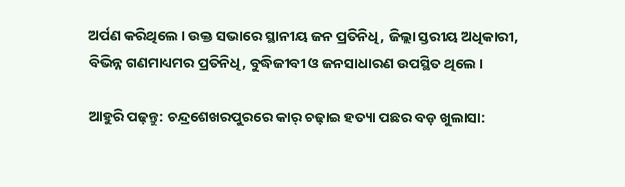ଅର୍ପଣ କରିଥିଲେ । ଉକ୍ତ ସଭାରେ ସ୍ଥାନୀୟ ଜନ ପ୍ରତିନିଧି, ଜିଲ୍ଲା ସ୍ତରୀୟ ଅଧିକାରୀ, ବିଭିନ୍ନ ଗଣମାଧ୍ୟମର ପ୍ରତିନିଧି, ବୁଦ୍ଧିଜୀବୀ ଓ ଜନସାଧାରଣ ଉପସ୍ଥିତ ଥିଲେ ।

ଆହୁରି ପଢ଼ନ୍ତୁ: ଚନ୍ଦ୍ରଶେଖରପୁରରେ କାର୍‌ ଚଢ଼ାଇ ହତ୍ୟା ପଛର ବଡ଼ ଖୁଲାସା: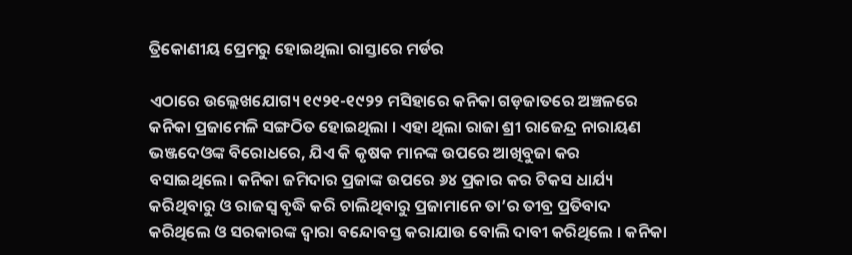ତ୍ରିକୋଣୀୟ ପ୍ରେମରୁ ହୋଇଥିଲା ରାସ୍ତାରେ ମର୍ଡର

ଏଠାରେ ଉଲ୍ଲେଖଯୋଗ୍ୟ ୧୯୨୧-୧୯୨୨ ମସିହାରେ କନିକା ଗଡ଼ଜାତରେ ଅଞ୍ଚଳରେ କନିକା ପ୍ରଜାମେଳି ସଙ୍ଗଠିତ ହୋଇଥିଲା । ଏହା ଥିଲା ରାଜା ଶ୍ରୀ ରାଜେନ୍ଦ୍ର ନାରାୟଣ ଭଞ୍ଜଦେଓଙ୍କ ବିରୋଧରେ, ଯିଏ କି କୃଷକ ମାନଙ୍କ ଉପରେ ଆଖିବୁଜା କର ବସାଇଥିଲେ। କନିକା ଜମିଦାର ପ୍ରଜାଙ୍କ ଉପରେ ୬୪ ପ୍ରକାର କର ଟିକସ ଧାର୍ଯ୍ୟ କରିଥିବାରୁ ଓ ରାଜସ୍ୱ ବୃଦ୍ଧି କରି ଚାଲିଥିବାରୁ ପ୍ରଜାମାନେ ତା’ର ତୀବ୍ର ପ୍ରତିବାଦ କରିଥିଲେ ଓ ସରକାରଙ୍କ ଦ୍ୱାରା ବନ୍ଦୋବସ୍ତ କରାଯାଉ ବୋଲି ଦାବୀ କରିଥିଲେ । କନିକା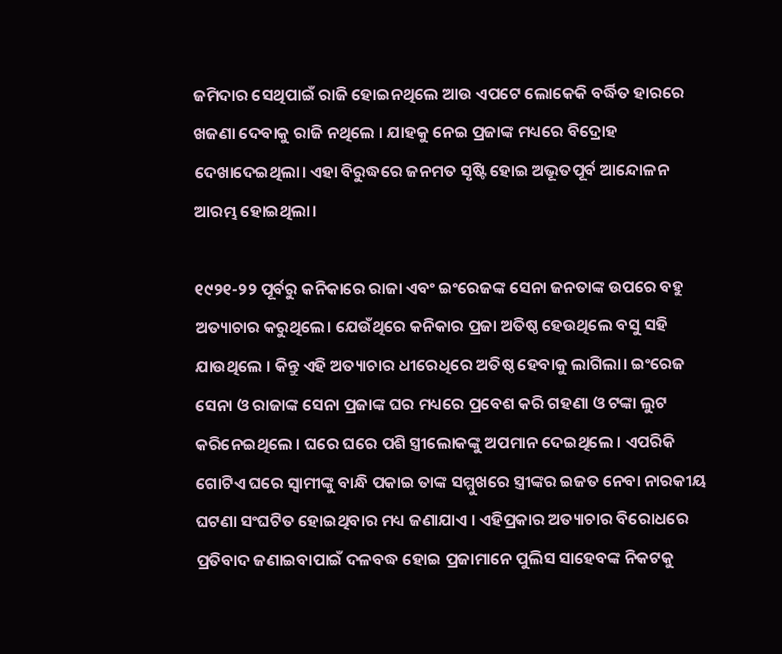ଜମିଦାର ସେଥିପାଇଁ ରାଜି ହୋଇନଥିଲେ ଆଉ ଏପଟେ ଲୋକେକି ବର୍ଦ୍ଧିତ ହାରରେ ଖଜଣା ଦେବାକୁ ରାଜି ନଥିଲେ । ଯାହକୁ ନେଇ ପ୍ରଜାଙ୍କ ମଧ୍ୟରେ ବିଦ୍ରୋହ ଦେଖାଦେଇଥିଲା। ଏହା ବିରୁଦ୍ଧରେ ଜନମତ ସୃଷ୍ଟି ହୋଇ ଅଭୂତପୂର୍ବ ଆନ୍ଦୋଳନ ଆରମ୍ଭ ହୋଇଥିଲା।

୧୯୨୧-୨୨ ପୂର୍ବରୁ କନିକାରେ ରାଜା ଏବଂ ଇଂରେଜଙ୍କ ସେନା ଜନତାଙ୍କ ଉପରେ ବହୁ ଅତ୍ୟାଚାର କରୁଥିଲେ। ଯେଉଁଥିରେ କନିକାର ପ୍ରଜା ଅତିଷ୍ଠ ହେଉଥିଲେ ବସୁ ସହି ଯାଉଥିଲେ । କିନ୍ତୁ ଏହି ଅତ୍ୟାଚାର ଧୀରେଧିରେ ଅତିଷ୍ଠ ହେବାକୁ ଲାଗିଲା। ଇଂରେଜ ସେନା ଓ ରାଜାଙ୍କ ସେନା ପ୍ରଜାଙ୍କ ଘର ମଧ୍ୟରେ ପ୍ରବେଶ କରି ଗହଣା ଓ ଟଙ୍କା ଲୁଟ କରିନେଇଥିଲେ । ଘରେ ଘରେ ପଶି ସ୍ତ୍ରୀଲୋକଙ୍କୁ ଅପମାନ ଦେଇଥିଲେ । ଏପରିକି ଗୋଟିଏ ଘରେ ସ୍ୱାମୀଙ୍କୁ ବାନ୍ଧି ପକାଇ ତାଙ୍କ ସମ୍ମୁଖରେ ସ୍ତ୍ରୀଙ୍କର ଇଜତ ନେବା ନାରକୀୟ ଘଟଣା ସଂଘଟିତ ହୋଇଥିବାର ମଧ୍ୟ ଜଣାଯାଏ । ଏହିପ୍ରକାର ଅତ୍ୟାଚାର ବିରୋଧରେ ପ୍ରତିବାଦ ଜଣାଇବାପାଇଁ ଦଳବଦ୍ଧ ହୋଇ ପ୍ରଜାମାନେ ପୁଲିସ ସାହେବଙ୍କ ନିକଟକୁ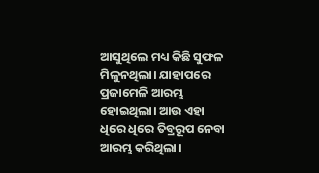ଆସୁଥିଲେ ମଧ୍ୟ କିଛି ସୁଫଳ ମିଳୁନଥିଲା। ଯାହାପରେ ପ୍ରଜାମେଳି ଆରମ୍ଭ ହୋଇଥିଲା। ଆଉ ଏହା ଧିରେ ଧିରେ ତିବ୍ରରୂପ ନେବା ଆରମ୍ଭ କରିଥିଲା।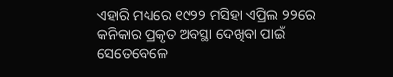ଏହାରି ମଧ୍ୟରେ ୧୯୨୨ ମସିହା ଏପ୍ରିଲ ୨୨ରେ କନିକାର ପ୍ରକୃତ ଅବସ୍ଥା ଦେଖିବା ପାଇଁ ସେତେବେଳେ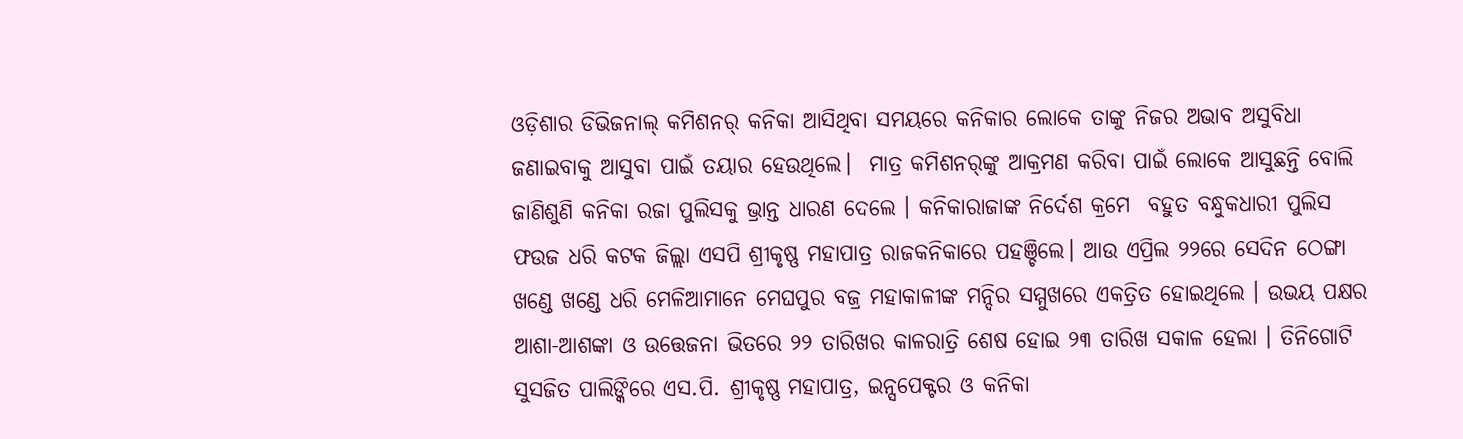ଓଡ଼ିଶାର ଡିଭିଜନାଲ୍ କମିଶନର୍ କନିକା ଆସିଥିବା ସମୟରେ କନିକାର ଲୋକେ ତାଙ୍କୁ ନିଜର ଅଭାବ ଅସୁବିଧା ଜଣାଇବାକୁ ଆସୁବା ପାଇଁ ତୟାର ହେଉଥିଲେ।  ମାତ୍ର କମିଶନର୍‌ଙ୍କୁ ଆକ୍ରମଣ କରିବା ପାଇଁ ଲୋକେ ଆସୁଛନ୍ତି ବୋଲି ଜାଣିଶୁଣି କନିକା ରଜା ପୁଲିସକୁ ଭ୍ରାନ୍ତ ଧାରଣ ଦେଲେ । କନିକାରାଜାଙ୍କ ନିର୍ଦେଶ କ୍ରମେ  ବହୁତ ବନ୍ଧୁକଧାରୀ ପୁଲିସ ଫଉଜ ଧରି କଟକ ଜିଲ୍ଲା ଏସପି ଶ୍ରୀକୃଷ୍ଣ ମହାପାତ୍ର ରାଜକନିକାରେ ପହଞ୍ଚିଲେ। ଆଉ ଏପ୍ରିଲ ୨୨ରେ ସେଦିନ ଠେଙ୍ଗା ଖଣ୍ଡେ ଖଣ୍ଡେ ଧରି ମେଳିଆମାନେ ମେଘପୁର ବଜ୍ର ମହାକାଳୀଙ୍କ ମନ୍ଦିର ସମ୍ମୁଖରେ ଏକତ୍ରିତ ହୋଇଥିଲେ । ଉଭୟ ପକ୍ଷର ଆଶା-ଆଶଙ୍କା ଓ ଉତ୍ତେଜନା ଭିତରେ ୨୨ ତାରିଖର କାଳରାତ୍ରି ଶେଷ ହୋଇ ୨୩ ତାରିଖ ସକାଳ ହେଲା । ତିନିଗୋଟି ସୁସଜିତ ପାଲିଙ୍କିରେ ଏସ.ପି. ଶ୍ରୀକୃଷ୍ଣ ମହାପାତ୍ର, ଇନ୍ସପେକ୍ଟର ଓ କନିକା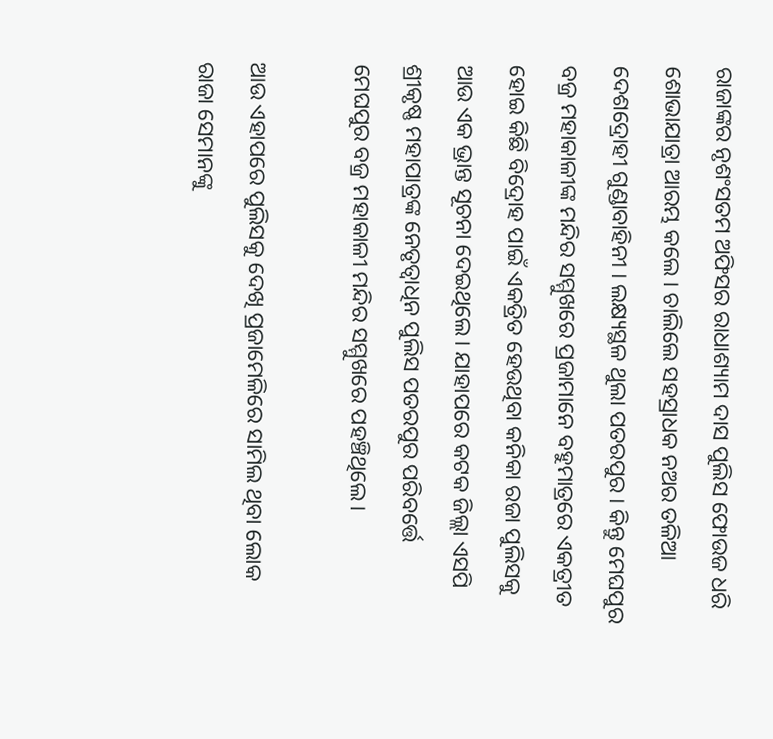ରାଜାଙ୍କର ନୃଶଂସତମ ଅଫିସର ରାଧାଶ୍ୟାମ ଦାସ ପୁଲିସ ଫୋଉଜ ଧରି ଶୋଭାଯାତ୍ରା ଆରମ୍ଭ କଲେ । ଚାଲିଲେ ସହସ୍ରାଧକ ନଅର ତଳିଆ ଦେଶଦ୍ରୋହୀ ଗୁଣ୍ଡାବାହିନୀ । ଲକ୍ଷ୍ୟସ୍ଥଳ ଥୁଲା ପତରପୁର । କିନ୍ତୁ ମେଘପୁର ବଜ୍ର ମହାକାଳୀଙ୍କ ମନ୍ଦିର ସମ୍ମୁଖରେ ପ୍ରଜାମାନେ ବହୁମାତ୍ରରେ ଏକତ୍ରୀତ ହୋଇ କିଛି ବିଦ୍ରୋହ ପାଇଁ ଏକତ୍ରିତ ହେଉଥିବା କନିକା ରଜା ପୁଲିସକୁ ଆଉ ଏକ ଭ୍ରାନ୍ତ ସୂଚନା ଦେଇଥିଲେ। ଯାହାପରେ କଟକ ଜିଲ୍ଲା ଏସପି ଶ୍ରୀକୃଷ୍ଣ ମହାପାତ୍ରଙ୍କ ନେତୃତ୍ବାଧିନ ପୁଲିସ ପତରପୁର ପରିବର୍ତ୍ତେ ମେଘପୁର ବଜ୍ର ମହାକାଳୀ ମନ୍ଦିର ସମ୍ମୁଖରେ ପହଞ୍ଚିଥିଲେ।

ଆଉ ଏହାପରେ ପୁଲିସକୁ ଦେଖି ପ୍ରଜାମେଳିରେ ସାମିଲ ଥିବା ଲୋକ ରାଜା ସେମାନଙ୍କୁ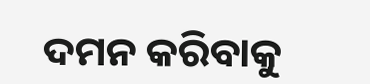ଦମନ କରିବାକୁ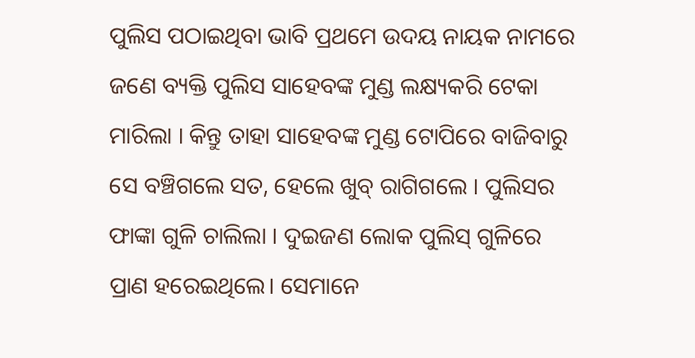ପୁଲିସ ପଠାଇଥିବା ଭାବି ପ୍ରଥମେ ଉଦୟ ନାୟକ ନାମରେ ଜଣେ ବ୍ୟକ୍ତି ପୁଲିସ ସାହେବଙ୍କ ମୁଣ୍ଡ ଲକ୍ଷ୍ୟକରି ଟେକା ମାରିଲା । କିନ୍ତୁ ତାହା ସାହେବଙ୍କ ମୁଣ୍ଡ ଟୋପିରେ ବାଜିବାରୁ ସେ ବଞ୍ଚିଗଲେ ସତ, ହେଲେ ଖୁବ୍ ରାଗିଗଲେ । ପୁଲିସର ଫାଙ୍କା ଗୁଳି ଚାଲିଲା । ଦୁଇଜଣ ଲୋକ ପୁଲିସ୍ ଗୁଳିରେ ପ୍ରାଣ ହରେଇଥିଲେ। ସେମାନେ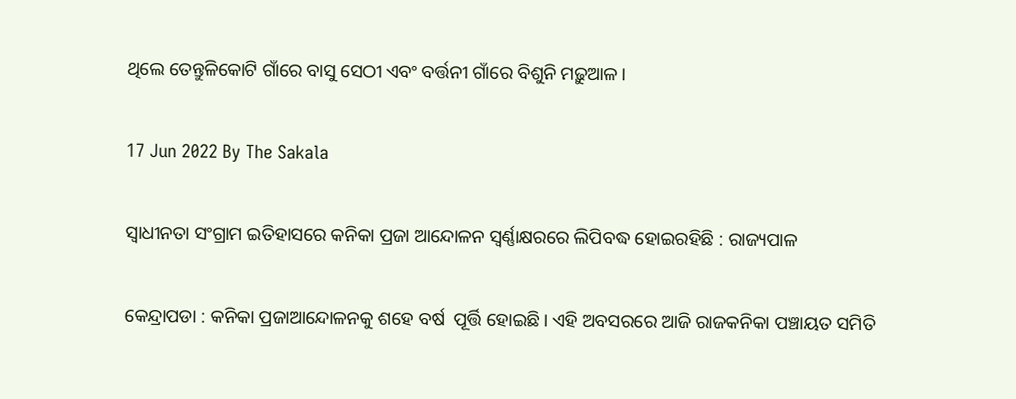ଥିଲେ ତେନ୍ତୁଳିକୋଟି ଗାଁରେ ବାସୁ ସେଠୀ ଏବଂ ବର୍ତ୍ତନୀ ଗାଁରେ ବିଶୁନି ମଢ଼ୁଆଳ।

17 Jun 2022 By The Sakala

ସ୍ବାଧୀନତା ସଂଗ୍ରାମ ଇତିହାସରେ କନିକା ପ୍ରଜା ଆନ୍ଦୋଳନ ସ୍ୱର୍ଣ୍ଣାକ୍ଷରରେ ଲିପିବଦ୍ଧ ହୋଇରହିଛି : ରାଜ୍ୟପାଳ

କେନ୍ଦ୍ରାପଡା : କନିକା ପ୍ରଜାଆନ୍ଦୋଳନକୁ ଶହେ ବର୍ଷ  ପୂର୍ତ୍ତି ହୋଇଛି। ଏହି ଅବସରରେ ଆଜି ରାଜକନିକା ପଞ୍ଚାୟତ ସମିତି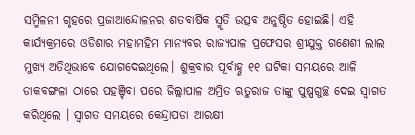ସମ୍ମିଳନୀ ଗୃହରେ ପ୍ରଜାଆନ୍ଦୋଳନର ଶତବାର୍ଷିକ ସ୍ମୃତି ଉତ୍ସବ ଅନୁଷ୍ଠିତ ହୋଇଛି। ଏହି କାର୍ଯ୍ୟକ୍ରମରେ ଓଡିଶାର ମହାମହିମ ମାନ୍ୟବର ରାଜ୍ୟପାଳ ପ୍ରଫେସର ଶ୍ରୀଯୁକ୍ତ ଗଣେଶୀ ଲାଲ  ମୁଖ୍ୟ ଅତିଥିଭାବେ ଯୋଗଦେଇଥିଲେ। ଶୁକ୍ରବାର ପୂର୍ବାହ୍ଣ ୧୧ ଘଟିକା ସମୟରେ ଆଳି ଡାକବଙ୍ଗଳା ଠାରେ ପହଞ୍ଚିବା ପରେ ଜିଲ୍ଲାପାଳ ଅମ୍ରିତ ଋତୁରାଜ ତାଙ୍କୁ ପୁଷ୍ପଗୁଚ୍ଛ ଦେଇ ସ୍ବାଗତ କରିଥିଲେ । ସ୍ବାଗତ ସମୟରେ କେନ୍ଦ୍ରାପଡା ଆରକ୍ଷୀ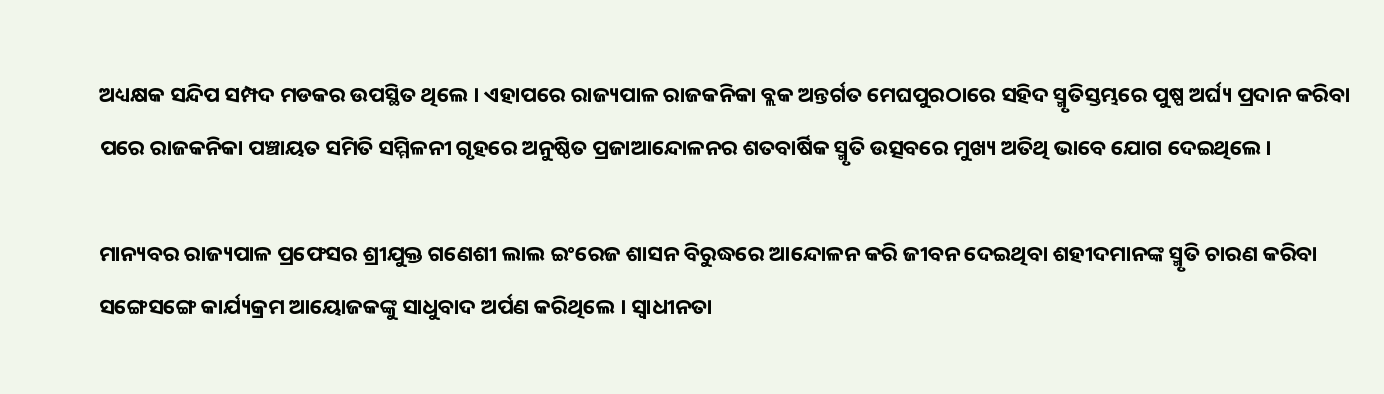ଅଧ୍ୟକ୍ଷକ ସନ୍ଦିପ ସମ୍ପଦ ମଡକର ଉପସ୍ଥିତ ଥିଲେ । ଏହାପରେ ରାଜ୍ୟପାଳ ରାଜକନିକା ବ୍ଲକ ଅନ୍ତର୍ଗତ ମେଘପୁରଠାରେ ସହିଦ ସ୍ମୃତିସ୍ତମ୍ଭରେ ପୁଷ୍ପ ଅର୍ଘ୍ୟ ପ୍ରଦାନ କରିବା ପରେ ରାଜକନିକା ପଞ୍ଚାୟତ ସମିତି ସମ୍ମିଳନୀ ଗୃହରେ ଅନୁଷ୍ଠିତ ପ୍ରଜାଆନ୍ଦୋଳନର ଶତବାର୍ଷିକ ସ୍ମୃତି ଉତ୍ସବରେ ମୁଖ୍ୟ ଅତିଥି ଭାବେ ଯୋଗ ଦେଇଥିଲେ।

ମାନ୍ୟବର ରାଜ୍ୟପାଳ ପ୍ରଫେସର ଶ୍ରୀଯୁକ୍ତ ଗଣେଶୀ ଲାଲ ଇଂରେଜ ଶାସନ ବିରୁଦ୍ଧରେ ଆନ୍ଦୋଳନ କରି ଜୀବନ ଦେଇଥିବା ଶହୀଦମାନଙ୍କ ସ୍ମୃତି ଚାରଣ କରିବା ସଙ୍ଗେସଙ୍ଗେ କାର୍ଯ୍ୟକ୍ରମ ଆୟୋଜକଙ୍କୁ ସାଧୁବାଦ ଅର୍ପଣ କରିଥିଲେ । ସ୍ବାଧୀନତା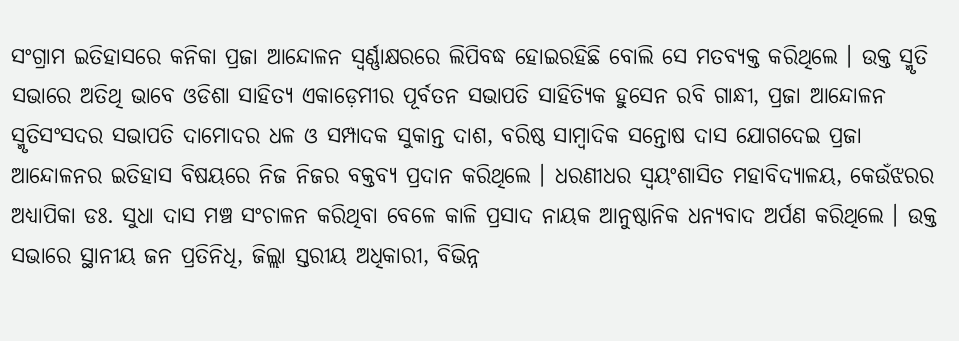ସଂଗ୍ରାମ ଇତିହାସରେ କନିକା ପ୍ରଜା ଆନ୍ଦୋଳନ ସ୍ୱର୍ଣ୍ଣାକ୍ଷରରେ ଲିପିବଦ୍ଧ ହୋଇରହିଛି ବୋଲି ସେ ମତବ୍ୟକ୍ତ କରିଥିଲେ । ଉକ୍ତ ସ୍ମୃତି ସଭାରେ ଅତିଥି ଭାବେ ଓଡିଶା ସାହିତ୍ୟ ଏକାଡ଼େମୀର ପୂର୍ବତନ ସଭାପତି ସାହିତ୍ୟିକ ହୁସେନ ରବି ଗାନ୍ଧୀ, ପ୍ରଜା ଆନ୍ଦୋଳନ ସ୍ମୃତିସଂସଦର ସଭାପତି ଦାମୋଦର ଧଳ ଓ ସମ୍ପାଦକ ସୁକାନ୍ତ ଦାଶ, ବରିଷ୍ଠ ସାମ୍ବାଦିକ ସନ୍ତୋଷ ଦାସ ଯୋଗଦେଇ ପ୍ରଜା ଆନ୍ଦୋଳନର ଇତିହାସ ବିଷୟରେ ନିଜ ନିଜର ବକ୍ତବ୍ୟ ପ୍ରଦାନ କରିଥିଲେ । ଧରଣୀଧର ସ୍ବୟଂଶାସିତ ମହାବିଦ୍ୟାଳୟ, କେଉଁଝରର ଅଧ୍ୟାପିକା ଡଃ. ସୁଧା ଦାସ ମଞ୍ଚ ସଂଚାଳନ କରିଥିବା ବେଳେ କାଳି ପ୍ରସାଦ ନାୟକ ଆନୁଷ୍ଠାନିକ ଧନ୍ୟବାଦ ଅର୍ପଣ କରିଥିଲେ । ଉକ୍ତ ସଭାରେ ସ୍ଥାନୀୟ ଜନ ପ୍ରତିନିଧି, ଜିଲ୍ଲା ସ୍ତରୀୟ ଅଧିକାରୀ, ବିଭିନ୍ନ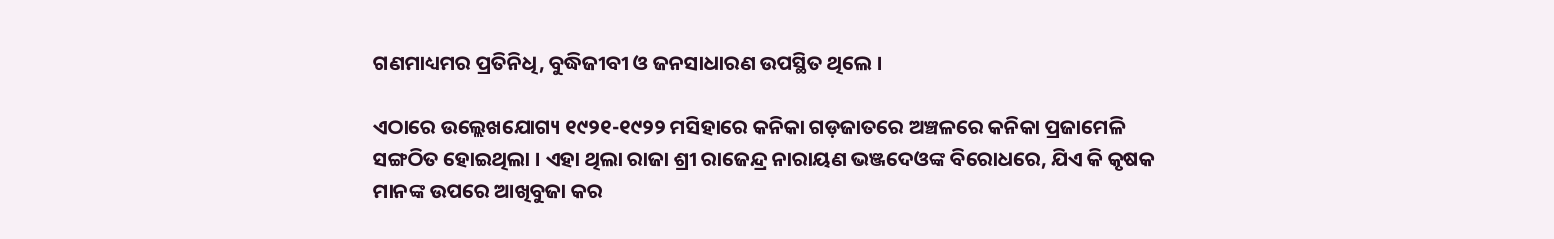ଗଣମାଧ୍ୟମର ପ୍ରତିନିଧି, ବୁଦ୍ଧିଜୀବୀ ଓ ଜନସାଧାରଣ ଉପସ୍ଥିତ ଥିଲେ ।

ଏଠାରେ ଉଲ୍ଲେଖଯୋଗ୍ୟ ୧୯୨୧-୧୯୨୨ ମସିହାରେ କନିକା ଗଡ଼ଜାତରେ ଅଞ୍ଚଳରେ କନିକା ପ୍ରଜାମେଳି ସଙ୍ଗଠିତ ହୋଇଥିଲା । ଏହା ଥିଲା ରାଜା ଶ୍ରୀ ରାଜେନ୍ଦ୍ର ନାରାୟଣ ଭଞ୍ଜଦେଓଙ୍କ ବିରୋଧରେ, ଯିଏ କି କୃଷକ ମାନଙ୍କ ଉପରେ ଆଖିବୁଜା କର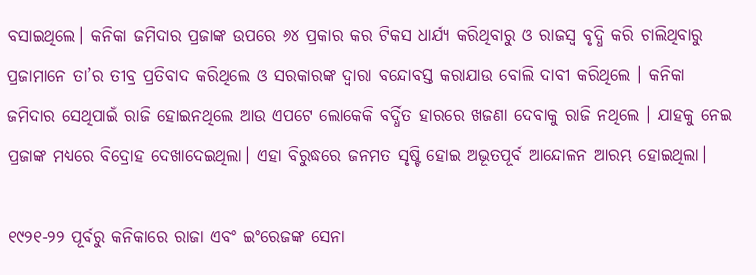ବସାଇଥିଲେ। କନିକା ଜମିଦାର ପ୍ରଜାଙ୍କ ଉପରେ ୬୪ ପ୍ରକାର କର ଟିକସ ଧାର୍ଯ୍ୟ କରିଥିବାରୁ ଓ ରାଜସ୍ୱ ବୃଦ୍ଧି କରି ଚାଲିଥିବାରୁ ପ୍ରଜାମାନେ ତା’ର ତୀବ୍ର ପ୍ରତିବାଦ କରିଥିଲେ ଓ ସରକାରଙ୍କ ଦ୍ୱାରା ବନ୍ଦୋବସ୍ତ କରାଯାଉ ବୋଲି ଦାବୀ କରିଥିଲେ । କନିକା ଜମିଦାର ସେଥିପାଇଁ ରାଜି ହୋଇନଥିଲେ ଆଉ ଏପଟେ ଲୋକେକି ବର୍ଦ୍ଧିତ ହାରରେ ଖଜଣା ଦେବାକୁ ରାଜି ନଥିଲେ । ଯାହକୁ ନେଇ ପ୍ରଜାଙ୍କ ମଧ୍ୟରେ ବିଦ୍ରୋହ ଦେଖାଦେଇଥିଲା। ଏହା ବିରୁଦ୍ଧରେ ଜନମତ ସୃଷ୍ଟି ହୋଇ ଅଭୂତପୂର୍ବ ଆନ୍ଦୋଳନ ଆରମ୍ଭ ହୋଇଥିଲା।

୧୯୨୧-୨୨ ପୂର୍ବରୁ କନିକାରେ ରାଜା ଏବଂ ଇଂରେଜଙ୍କ ସେନା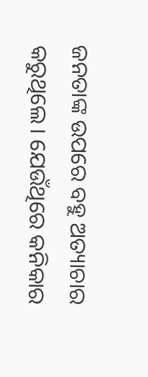ଜନତାଙ୍କ ଉପରେ ବହୁ ଅତ୍ୟାଚାର କରୁଥିଲେ। ଯେଉଁଥିରେ କନିକାର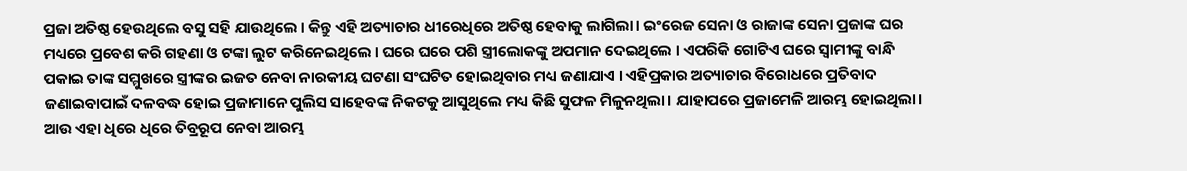ପ୍ରଜା ଅତିଷ୍ଠ ହେଉଥିଲେ ବସୁ ସହି ଯାଉଥିଲେ । କିନ୍ତୁ ଏହି ଅତ୍ୟାଚାର ଧୀରେଧିରେ ଅତିଷ୍ଠ ହେବାକୁ ଲାଗିଲା। ଇଂରେଜ ସେନା ଓ ରାଜାଙ୍କ ସେନା ପ୍ରଜାଙ୍କ ଘର ମଧ୍ୟରେ ପ୍ରବେଶ କରି ଗହଣା ଓ ଟଙ୍କା ଲୁଟ କରିନେଇଥିଲେ । ଘରେ ଘରେ ପଶି ସ୍ତ୍ରୀଲୋକଙ୍କୁ ଅପମାନ ଦେଇଥିଲେ । ଏପରିକି ଗୋଟିଏ ଘରେ ସ୍ୱାମୀଙ୍କୁ ବାନ୍ଧି ପକାଇ ତାଙ୍କ ସମ୍ମୁଖରେ ସ୍ତ୍ରୀଙ୍କର ଇଜତ ନେବା ନାରକୀୟ ଘଟଣା ସଂଘଟିତ ହୋଇଥିବାର ମଧ୍ୟ ଜଣାଯାଏ । ଏହିପ୍ରକାର ଅତ୍ୟାଚାର ବିରୋଧରେ ପ୍ରତିବାଦ ଜଣାଇବାପାଇଁ ଦଳବଦ୍ଧ ହୋଇ ପ୍ରଜାମାନେ ପୁଲିସ ସାହେବଙ୍କ ନିକଟକୁ ଆସୁଥିଲେ ମଧ୍ୟ କିଛି ସୁଫଳ ମିଳୁନଥିଲା। ଯାହାପରେ ପ୍ରଜାମେଳି ଆରମ୍ଭ ହୋଇଥିଲା। ଆଉ ଏହା ଧିରେ ଧିରେ ତିବ୍ରରୂପ ନେବା ଆରମ୍ଭ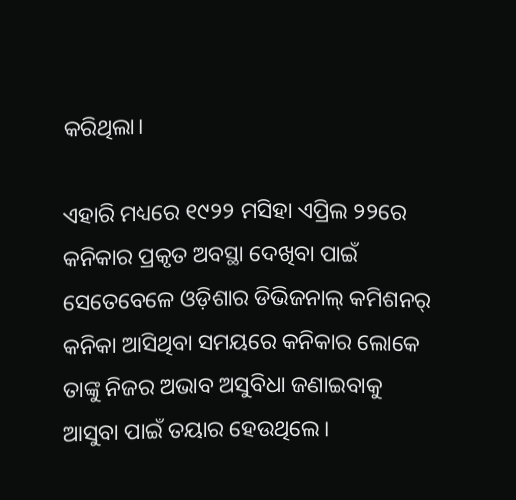କରିଥିଲା।

ଏହାରି ମଧ୍ୟରେ ୧୯୨୨ ମସିହା ଏପ୍ରିଲ ୨୨ରେ କନିକାର ପ୍ରକୃତ ଅବସ୍ଥା ଦେଖିବା ପାଇଁ ସେତେବେଳେ ଓଡ଼ିଶାର ଡିଭିଜନାଲ୍ କମିଶନର୍ କନିକା ଆସିଥିବା ସମୟରେ କନିକାର ଲୋକେ ତାଙ୍କୁ ନିଜର ଅଭାବ ଅସୁବିଧା ଜଣାଇବାକୁ ଆସୁବା ପାଇଁ ତୟାର ହେଉଥିଲେ।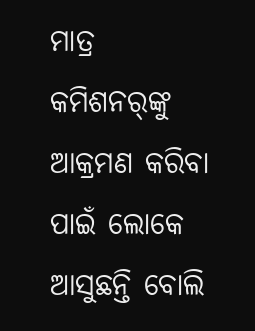ମାତ୍ର କମିଶନର୍‌ଙ୍କୁ ଆକ୍ରମଣ କରିବା ପାଇଁ ଲୋକେ ଆସୁଛନ୍ତି ବୋଲି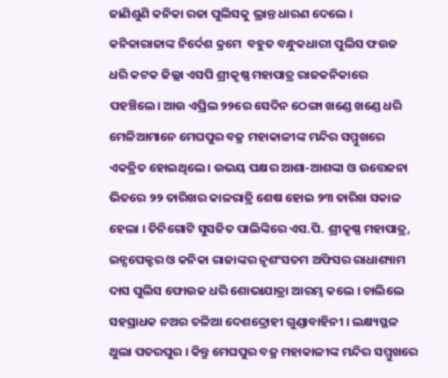ଜାଣିଶୁଣି କନିକା ରଜା ପୁଲିସକୁ ଭ୍ରାନ୍ତ ଧାରଣ ଦେଲେ । କନିକାରାଜାଙ୍କ ନିର୍ଦେଶ କ୍ରମେ  ବହୁତ ବନ୍ଧୁକଧାରୀ ପୁଲିସ ଫଉଜ ଧରି କଟକ ଜିଲ୍ଲା ଏସପି ଶ୍ରୀକୃଷ୍ଣ ମହାପାତ୍ର ରାଜକନିକାରେ ପହଞ୍ଚିଲେ। ଆଉ ଏପ୍ରିଲ ୨୨ରେ ସେଦିନ ଠେଙ୍ଗା ଖଣ୍ଡେ ଖଣ୍ଡେ ଧରି ମେଳିଆମାନେ ମେଘପୁର ବଜ୍ର ମହାକାଳୀଙ୍କ ମନ୍ଦିର ସମ୍ମୁଖରେ ଏକତ୍ରିତ ହୋଇଥିଲେ । ଉଭୟ ପକ୍ଷର ଆଶା-ଆଶଙ୍କା ଓ ଉତ୍ତେଜନା ଭିତରେ ୨୨ ତାରିଖର କାଳରାତ୍ରି ଶେଷ ହୋଇ ୨୩ ତାରିଖ ସକାଳ ହେଲା । ତିନିଗୋଟି ସୁସଜିତ ପାଲିଙ୍କିରେ ଏସ.ପି. ଶ୍ରୀକୃଷ୍ଣ ମହାପାତ୍ର, ଇନ୍ସପେକ୍ଟର ଓ କନିକା ରାଜାଙ୍କର ନୃଶଂସତମ ଅଫିସର ରାଧାଶ୍ୟାମ ଦାସ ପୁଲିସ ଫୋଉଜ ଧରି ଶୋଭାଯାତ୍ରା ଆରମ୍ଭ କଲେ । ଚାଲିଲେ ସହସ୍ରାଧକ ନଅର ତଳିଆ ଦେଶଦ୍ରୋହୀ ଗୁଣ୍ଡାବାହିନୀ । ଲକ୍ଷ୍ୟସ୍ଥଳ ଥୁଲା ପତରପୁର । କିନ୍ତୁ ମେଘପୁର ବଜ୍ର ମହାକାଳୀଙ୍କ ମନ୍ଦିର ସମ୍ମୁଖରେ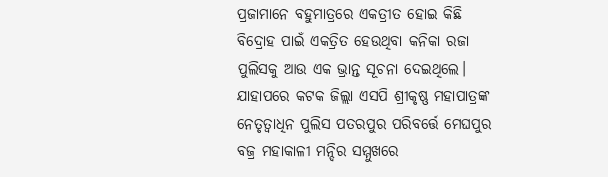ପ୍ରଜାମାନେ ବହୁମାତ୍ରରେ ଏକତ୍ରୀତ ହୋଇ କିଛି ବିଦ୍ରୋହ ପାଇଁ ଏକତ୍ରିତ ହେଉଥିବା କନିକା ରଜା ପୁଲିସକୁ ଆଉ ଏକ ଭ୍ରାନ୍ତ ସୂଚନା ଦେଇଥିଲେ। ଯାହାପରେ କଟକ ଜିଲ୍ଲା ଏସପି ଶ୍ରୀକୃଷ୍ଣ ମହାପାତ୍ରଙ୍କ ନେତୃତ୍ବାଧିନ ପୁଲିସ ପତରପୁର ପରିବର୍ତ୍ତେ ମେଘପୁର ବଜ୍ର ମହାକାଳୀ ମନ୍ଦିର ସମ୍ମୁଖରେ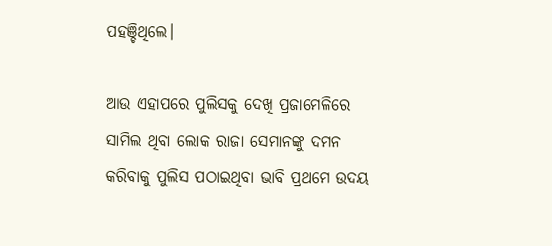ପହଞ୍ଚିଥିଲେ।

ଆଉ ଏହାପରେ ପୁଲିସକୁ ଦେଖି ପ୍ରଜାମେଳିରେ ସାମିଲ ଥିବା ଲୋକ ରାଜା ସେମାନଙ୍କୁ ଦମନ କରିବାକୁ ପୁଲିସ ପଠାଇଥିବା ଭାବି ପ୍ରଥମେ ଉଦୟ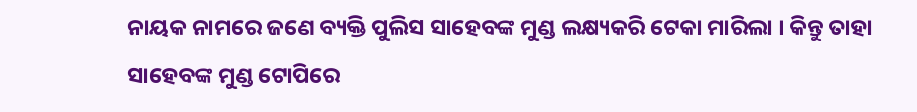ନାୟକ ନାମରେ ଜଣେ ବ୍ୟକ୍ତି ପୁଲିସ ସାହେବଙ୍କ ମୁଣ୍ଡ ଲକ୍ଷ୍ୟକରି ଟେକା ମାରିଲା । କିନ୍ତୁ ତାହା ସାହେବଙ୍କ ମୁଣ୍ଡ ଟୋପିରେ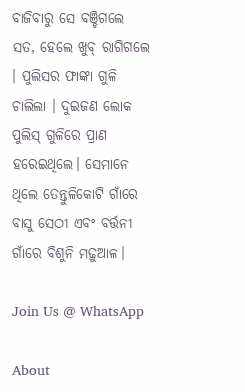ବାଜିବାରୁ ସେ ବଞ୍ଚିଗଲେ ସତ, ହେଲେ ଖୁବ୍ ରାଗିଗଲେ । ପୁଲିସର ଫାଙ୍କା ଗୁଳି ଚାଲିଲା । ଦୁଇଜଣ ଲୋକ ପୁଲିସ୍ ଗୁଳିରେ ପ୍ରାଣ ହରେଇଥିଲେ। ସେମାନେ ଥିଲେ ତେନ୍ତୁଳିକୋଟି ଗାଁରେ ବାସୁ ସେଠୀ ଏବଂ ବର୍ତ୍ତନୀ ଗାଁରେ ବିଶୁନି ମଢ଼ୁଆଳ।

Join Us @ WhatsApp

About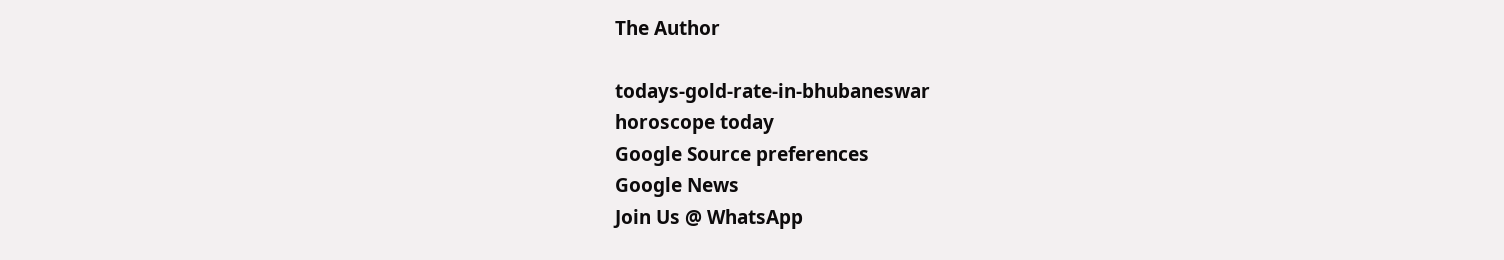The Author

todays-gold-rate-in-bhubaneswar
horoscope today
Google Source preferences
Google News
Join Us @ WhatsApp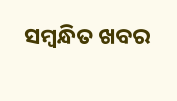ସମ୍ବନ୍ଧିତ ଖବର